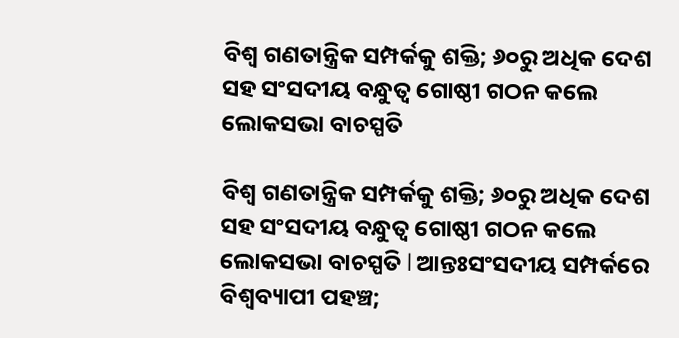ବିଶ୍ୱ ଗଣତାନ୍ତ୍ରିକ ସମ୍ପର୍କକୁ ଶକ୍ତି; ୬୦ରୁ ଅଧିକ ଦେଶ ସହ ସଂସଦୀୟ ବନ୍ଧୁତ୍ୱ ଗୋଷ୍ଠୀ ଗଠନ କଲେ ଲୋକସଭା ବାଚସ୍ପତି

ବିଶ୍ୱ ଗଣତାନ୍ତ୍ରିକ ସମ୍ପର୍କକୁ ଶକ୍ତି; ୬୦ରୁ ଅଧିକ ଦେଶ ସହ ସଂସଦୀୟ ବନ୍ଧୁତ୍ୱ ଗୋଷ୍ଠୀ ଗଠନ କଲେ ଲୋକସଭା ବାଚସ୍ପତି l ଆନ୍ତଃସଂସଦୀୟ ସମ୍ପର୍କରେ ବିଶ୍ୱବ୍ୟାପୀ ପହଞ୍ଚ;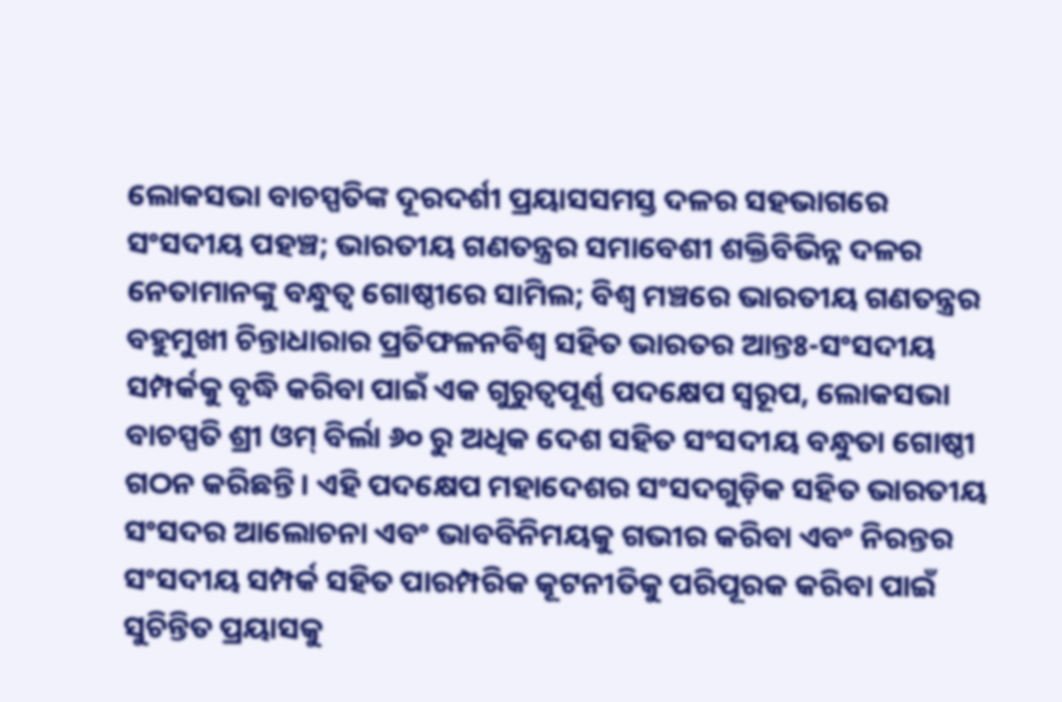ଲୋକସଭା ବାଚସ୍ପତିଙ୍କ ଦୂରଦର୍ଶୀ ପ୍ରୟାସସମସ୍ତ ଦଳର ସହଭାଗରେ ସଂସଦୀୟ ପହଞ୍ଚ; ଭାରତୀୟ ଗଣତନ୍ତ୍ରର ସମାବେଶୀ ଶକ୍ତିବିଭିନ୍ନ ଦଳର ନେତାମାନଙ୍କୁ ବନ୍ଧୁତ୍ୱ ଗୋଷ୍ଠୀରେ ସାମିଲ; ବିଶ୍ୱ ମଞ୍ଚରେ ଭାରତୀୟ ଗଣତନ୍ତ୍ରର ବହୁମୁଖୀ ଚିନ୍ତାଧାରାର ପ୍ରତିଫଳନବିଶ୍ୱ ସହିତ ଭାରତର ଆନ୍ତଃ-ସଂସଦୀୟ ସମ୍ପର୍କକୁ ବୃଦ୍ଧି କରିବା ପାଇଁ ଏକ ଗୁରୁତ୍ୱପୂର୍ଣ୍ଣ ପଦକ୍ଷେପ ସ୍ୱରୂପ, ଲୋକସଭା ବାଚସ୍ପତି ଶ୍ରୀ ଓମ୍ ବିର୍ଲା ୬୦ ରୁ ଅଧିକ ଦେଶ ସହିତ ସଂସଦୀୟ ବନ୍ଧୁତା ଗୋଷ୍ଠୀ ଗଠନ କରିଛନ୍ତି। ଏହି ପଦକ୍ଷେପ ମହାଦେଶର ସଂସଦଗୁଡ଼ିକ ସହିତ ଭାରତୀୟ ସଂସଦର ଆଲୋଚନା ଏବଂ ଭାବବିନିମୟକୁ ଗଭୀର କରିବା ଏବଂ ନିରନ୍ତର ସଂସଦୀୟ ସମ୍ପର୍କ ସହିତ ପାରମ୍ପରିକ କୂଟନୀତିକୁ ପରିପୂରକ କରିବା ପାଇଁ ସୁଚିନ୍ତିତ ପ୍ରୟାସକୁ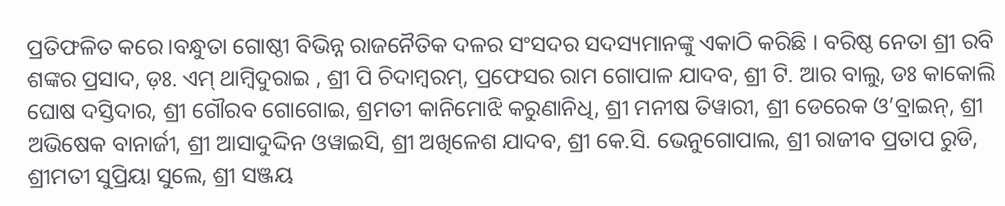ପ୍ରତିଫଳିତ କରେ।ବନ୍ଧୁତା ଗୋଷ୍ଠୀ ବିଭିନ୍ନ ରାଜନୈତିକ ଦଳର ସଂସଦର ସଦସ୍ୟମାନଙ୍କୁ ଏକାଠି କରିଛି । ବରିଷ୍ଠ ନେତା ଶ୍ରୀ ରବି ଶଙ୍କର ପ୍ରସାଦ, ଡ଼ଃ. ଏମ୍ ଥାମ୍ବିଦୁରାଇ , ଶ୍ରୀ ପି ଚିଦାମ୍ବରମ୍, ପ୍ରଫେସର ରାମ ଗୋପାଳ ଯାଦବ, ଶ୍ରୀ ଟି. ଆର ବାଲୁ, ଡଃ କାକୋଲି ଘୋଷ ଦସ୍ତିଦାର, ଶ୍ରୀ ଗୌରବ ଗୋଗୋଇ, ଶ୍ରମତୀ କାନିମୋଝି କରୁଣାନିଧି, ଶ୍ରୀ ମନୀଷ ତିୱାରୀ, ଶ୍ରୀ ଡେରେକ ଓ’ବ୍ରାଇନ୍, ଶ୍ରୀ ଅଭିଷେକ ବାନାର୍ଜୀ, ଶ୍ରୀ ଆସାଦୁଦ୍ଦିନ ଓୱାଇସି, ଶ୍ରୀ ଅଖିଳେଶ ଯାଦବ, ଶ୍ରୀ କେ.ସି. ଭେନୁଗୋପାଲ, ଶ୍ରୀ ରାଜୀବ ପ୍ରତାପ ରୁଡି, ଶ୍ରୀମତୀ ସୁପ୍ରିୟା ସୁଲେ, ଶ୍ରୀ ସଞ୍ଜୟ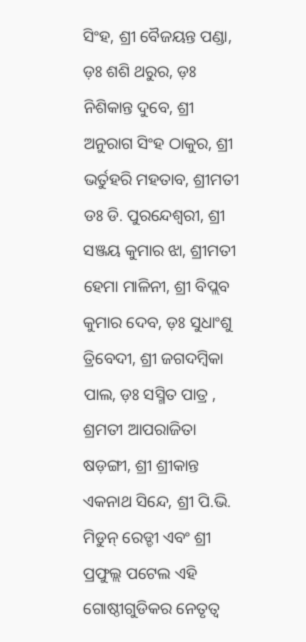ସିଂହ, ଶ୍ରୀ ବୈଜୟନ୍ତ ପଣ୍ଡା, ଡ଼ଃ ଶଶି ଥରୁର, ଡ଼ଃ ନିଶିକାନ୍ତ ଦୁବେ, ଶ୍ରୀ ଅନୁରାଗ ସିଂହ ଠାକୁର, ଶ୍ରୀ ଭର୍ତୁହରି ମହତାବ, ଶ୍ରୀମତୀ ଡଃ ଡି. ପୁରନ୍ଦେଶ୍ୱରୀ, ଶ୍ରୀ ସଞ୍ଜୟ କୁମାର ଝା, ଶ୍ରୀମତୀ ହେମା ମାଳିନୀ, ଶ୍ରୀ ବିପ୍ଲବ କୁମାର ଦେବ, ଡ଼ଃ ସୁଧାଂଶୁ ତ୍ରିବେଦୀ, ଶ୍ରୀ ଜଗଦମ୍ବିକା ପାଲ, ଡ଼ଃ ସସ୍ମିତ ପାତ୍ର , ଶ୍ରମତୀ ଆପରାଜିତା ଷଡ଼ଙ୍ଗୀ, ଶ୍ରୀ ଶ୍ରୀକାନ୍ତ ଏକନାଥ ସିନ୍ଦେ, ଶ୍ରୀ ପି.ଭି. ମିଡୁନ୍ ରେଡ୍ଡୀ ଏବଂ ଶ୍ରୀ ପ୍ରଫୁଲ୍ଲ ପଟେଲ ଏହି ଗୋଷ୍ଠୀଗୁଡିକର ନେତୃତ୍ୱ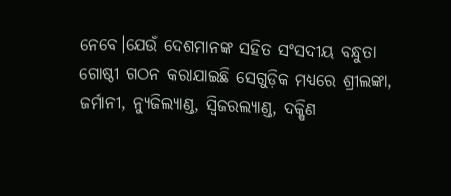ନେବେ।ଯେଉଁ ଦେଶମାନଙ୍କ ସହିତ ସଂସଦୀୟ ବନ୍ଧୁତା ଗୋଷ୍ଠୀ ଗଠନ କରାଯାଇଛି ସେଗୁଡ଼ିକ ମଧ୍ୟରେ ଶ୍ରୀଲଙ୍କା, ଜର୍ମାନୀ, ନ୍ୟୁଜିଲ୍ୟାଣ୍ଡ, ସ୍ୱିଜରଲ୍ୟାଣ୍ଡ, ଦକ୍ଷିଣ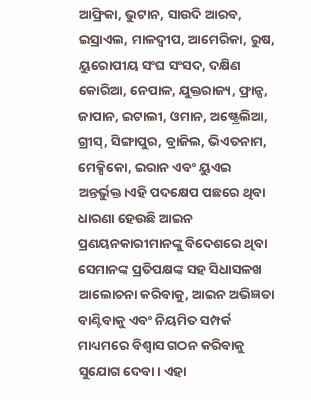ଆଫ୍ରିକା, ଭୁଟାନ, ସାଉଦି ଆରବ, ଇସ୍ରାଏଲ, ମାଳଦ୍ୱୀପ, ଆମେରିକା, ରୁଷ, ୟୁରୋପୀୟ ସଂଘ ସଂସଦ, ଦକ୍ଷିଣ କୋରିଆ, ନେପାଳ, ଯୁକ୍ତରାଜ୍ୟ, ଫ୍ରାନ୍ସ, ଜାପାନ, ଇଟାଲୀ, ଓମାନ, ଅଷ୍ଟ୍ରେଲିଆ, ଗ୍ରୀସ୍, ସିଙ୍ଗାପୁର, ବ୍ରାଜିଲ, ଭିଏତନାମ, ମେକ୍ସିକୋ, ଇରାନ ଏବଂ ୟୁଏଇ ଅନ୍ତର୍ଭୁକ୍ତ।ଏହି ପଦକ୍ଷେପ ପଛରେ ଥିବା ଧାରଣା ହେଉଛି ଆଇନ ପ୍ରଣୟନକାରୀମାନଙ୍କୁ ବିଦେଶରେ ଥିବା ସେମାନଙ୍କ ପ୍ରତିପକ୍ଷଙ୍କ ସହ ସିଧାସଳଖ ଆଲୋଚନା କରିବାକୁ, ଆଇନ ଅଭିଜ୍ଞତା ବାଣ୍ଟିବାକୁ ଏବଂ ନିୟମିତ ସମ୍ପର୍କ ମାଧ୍ୟମରେ ବିଶ୍ୱାସ ଗଠନ କରିବାକୁ ସୁଯୋଗ ଦେବା। ଏହା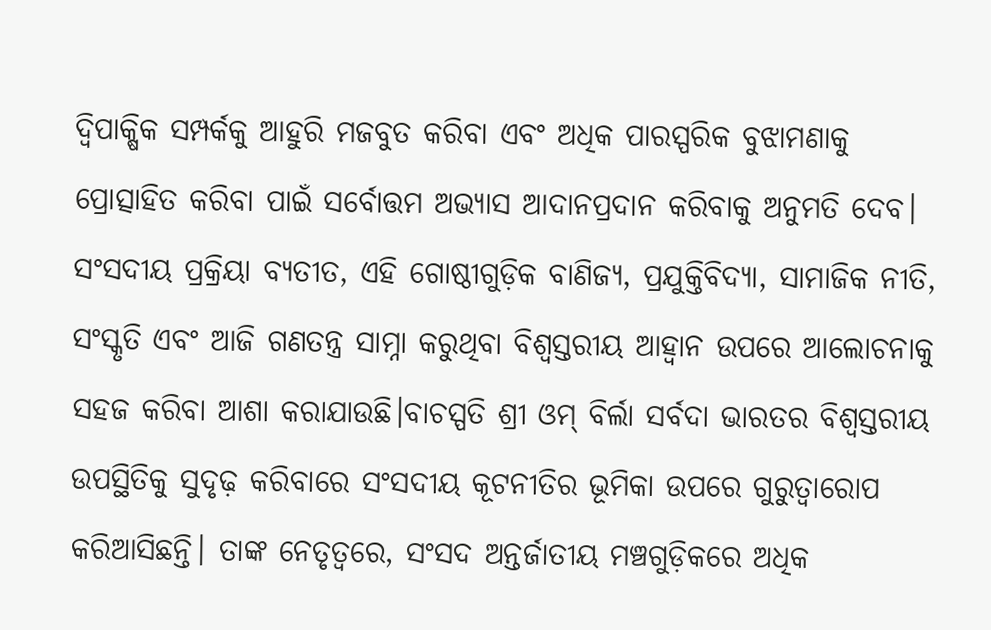ଦ୍ୱିପାକ୍ଷିକ ସମ୍ପର୍କକୁ ଆହୁରି ମଜବୁତ କରିବା ଏବଂ ଅଧିକ ପାରସ୍ପରିକ ବୁଝାମଣାକୁ ପ୍ରୋତ୍ସାହିତ କରିବା ପାଇଁ ସର୍ବୋତ୍ତମ ଅଭ୍ୟାସ ଆଦାନପ୍ରଦାନ କରିବାକୁ ଅନୁମତି ଦେବ। ସଂସଦୀୟ ପ୍ରକ୍ରିୟା ବ୍ୟତୀତ, ଏହି ଗୋଷ୍ଠୀଗୁଡ଼ିକ ବାଣିଜ୍ୟ, ପ୍ରଯୁକ୍ତିବିଦ୍ୟା, ସାମାଜିକ ନୀତି, ସଂସ୍କୃତି ଏବଂ ଆଜି ଗଣତନ୍ତ୍ର ସାମ୍ନା କରୁଥିବା ବିଶ୍ୱସ୍ତରୀୟ ଆହ୍ଵାନ ଉପରେ ଆଲୋଚନାକୁ ସହଜ କରିବା ଆଶା କରାଯାଉଛି।ବାଚସ୍ପତି ଶ୍ରୀ ଓମ୍ ବିର୍ଲା ସର୍ବଦା ଭାରତର ବିଶ୍ୱସ୍ତରୀୟ ଉପସ୍ଥିତିକୁ ସୁଦୃଢ଼ କରିବାରେ ସଂସଦୀୟ କୂଟନୀତିର ଭୂମିକା ଉପରେ ଗୁରୁତ୍ୱାରୋପ କରିଆସିଛନ୍ତି। ତାଙ୍କ ନେତୃତ୍ୱରେ, ସଂସଦ ଅନ୍ତର୍ଜାତୀୟ ମଞ୍ଚଗୁଡ଼ିକରେ ଅଧିକ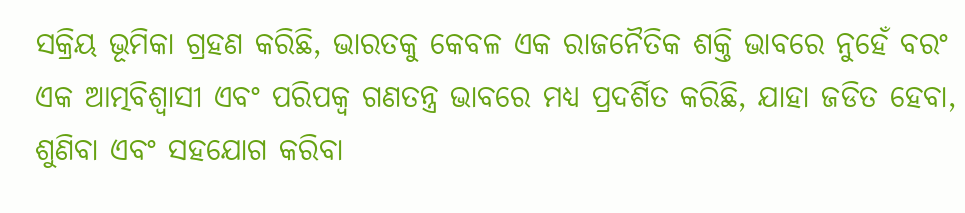ସକ୍ରିୟ ଭୂମିକା ଗ୍ରହଣ କରିଛି, ଭାରତକୁ କେବଳ ଏକ ରାଜନୈତିକ ଶକ୍ତି ଭାବରେ ନୁହେଁ ବରଂ ଏକ ଆତ୍ମବିଶ୍ୱାସୀ ଏବଂ ପରିପକ୍ୱ ଗଣତନ୍ତ୍ର ଭାବରେ ମଧ୍ୟ ପ୍ରଦର୍ଶିତ କରିଛି, ଯାହା ଜଡିତ ହେବା, ଶୁଣିବା ଏବଂ ସହଯୋଗ କରିବା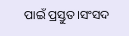ପାଇଁ ପ୍ରସ୍ତୁତ।ସଂସଦ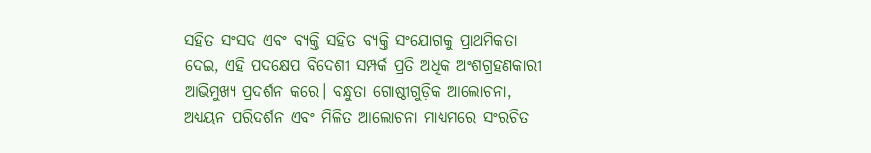ସହିତ ସଂସଦ ଏବଂ ବ୍ୟକ୍ତି ସହିତ ବ୍ୟକ୍ତି ସଂଯୋଗକୁ ପ୍ରାଥମିକତା ଦେଇ, ଏହି ପଦକ୍ଷେପ ବିଦେଶୀ ସମ୍ପର୍କ ପ୍ରତି ଅଧିକ ଅଂଶଗ୍ରହଣକାରୀ ଆଭିମୁଖ୍ୟ ପ୍ରଦର୍ଶନ କରେ। ବନ୍ଧୁତା ଗୋଷ୍ଠୀଗୁଡ଼ିକ ଆଲୋଚନା, ଅଧ୍ୟୟନ ପରିଦର୍ଶନ ଏବଂ ମିଳିତ ଆଲୋଚନା ମାଧ୍ୟମରେ ସଂରଚିତ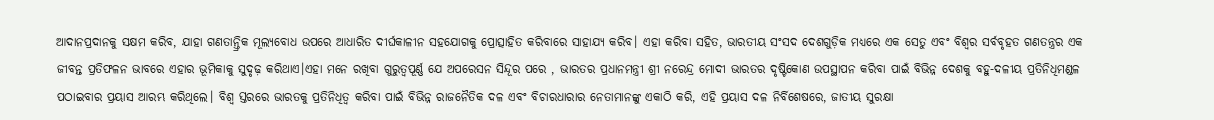ଆଦାନପ୍ରଦାନକୁ ସକ୍ଷମ କରିବ, ଯାହା ଗଣତାନ୍ତ୍ରିକ ମୂଲ୍ୟବୋଧ ଉପରେ ଆଧାରିତ ଦୀର୍ଘକାଳୀନ ସହଯୋଗକୁ ପ୍ରୋତ୍ସାହିତ କରିବାରେ ସାହାଯ୍ୟ କରିବ। ଏହା କରିବା ସହିତ, ଭାରତୀୟ ସଂସଦ ଦେଶଗୁଡ଼ିକ ମଧ୍ୟରେ ଏକ ସେତୁ ଏବଂ ବିଶ୍ୱର ସର୍ବବୃହତ ଗଣତନ୍ତ୍ରର ଏକ ଜୀବନ୍ତ ପ୍ରତିଫଳନ ଭାବରେ ଏହାର ଭୂମିକାକୁ ସୁଦୃଢ଼ କରିଥାଏ।ଏହା ମନେ ରଖିବା ଗୁରୁତ୍ୱପୂର୍ଣ୍ଣ ଯେ ଅପରେସନ ସିନ୍ଦୂର ପରେ , ଭାରତର ପ୍ରଧାନମନ୍ତ୍ରୀ ଶ୍ରୀ ନରେନ୍ଦ୍ର ମୋଦୀ ଭାରତର ଦୃଷ୍ଟିକୋଣ ଉପସ୍ଥାପନ କରିବା ପାଇଁ ବିଭିନ୍ନ ଦେଶକୁ ବହୁ-ଦଳୀୟ ପ୍ରତିନିଧିମଣ୍ଡଳ ପଠାଇବାର ପ୍ରୟାସ ଆରମ୍ଭ କରିଥିଲେ। ବିଶ୍ୱ ସ୍ତରରେ ଭାରତକୁ ପ୍ରତିନିଧିତ୍ୱ କରିବା ପାଇଁ ବିଭିନ୍ନ ରାଜନୈତିକ ଦଳ ଏବଂ ବିଚାରଧାରାର ନେତାମାନଙ୍କୁ ଏକାଠି କରି, ଏହି ପ୍ରୟାସ ଦଳ ନିର୍ବିଶେଷରେ, ଜାତୀୟ ସୁରକ୍ଷା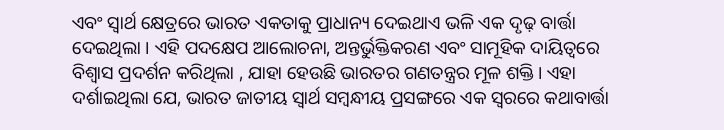ଏବଂ ସ୍ୱାର୍ଥ କ୍ଷେତ୍ରରେ ଭାରତ ଏକତାକୁ ପ୍ରାଧାନ୍ୟ ଦେଇଥାଏ ଭଳି ଏକ ଦୃଢ଼ ବାର୍ତ୍ତା ଦେଇଥିଲା । ଏହି ପଦକ୍ଷେପ ଆଲୋଚନା, ଅନ୍ତର୍ଭୁକ୍ତିକରଣ ଏବଂ ସାମୂହିକ ଦାୟିତ୍ୱରେ ବିଶ୍ୱାସ ପ୍ରଦର୍ଶନ କରିଥିଲା , ଯାହା ହେଉଛି ଭାରତର ଗଣତନ୍ତ୍ରର ମୂଳ ଶକ୍ତି। ଏହା ଦର୍ଶାଇଥିଲା ଯେ, ଭାରତ ଜାତୀୟ ସ୍ୱାର୍ଥ ସମ୍ବନ୍ଧୀୟ ପ୍ରସଙ୍ଗରେ ଏକ ସ୍ୱରରେ କଥାବାର୍ତ୍ତା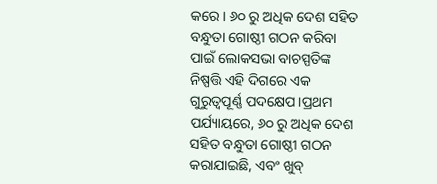କରେ। ୬୦ ରୁ ଅଧିକ ଦେଶ ସହିତ ବନ୍ଧୁତା ଗୋଷ୍ଠୀ ଗଠନ କରିବା ପାଇଁ ଲୋକସଭା ବାଚସ୍ପତିଙ୍କ ନିଷ୍ପତ୍ତି ଏହି ଦିଗରେ ଏକ ଗୁରୁତ୍ୱପୂର୍ଣ୍ଣ ପଦକ୍ଷେପ।ପ୍ରଥମ ପର୍ଯ୍ୟାୟରେ, ୬୦ ରୁ ଅଧିକ ଦେଶ ସହିତ ବନ୍ଧୁତା ଗୋଷ୍ଠୀ ଗଠନ କରାଯାଇଛି, ଏବଂ ଖୁବ୍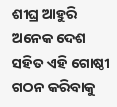ଶୀଘ୍ର ଆହୁରି ଅନେକ ଦେଶ ସହିତ ଏହି ଗୋଷ୍ଠୀ ଗଠନ କରିବାକୁ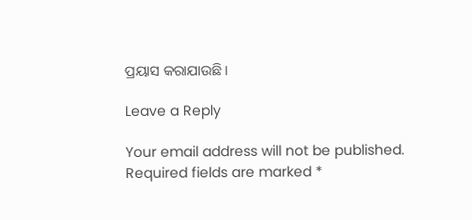ପ୍ରୟାସ କରାଯାଉଛି।

Leave a Reply

Your email address will not be published. Required fields are marked *